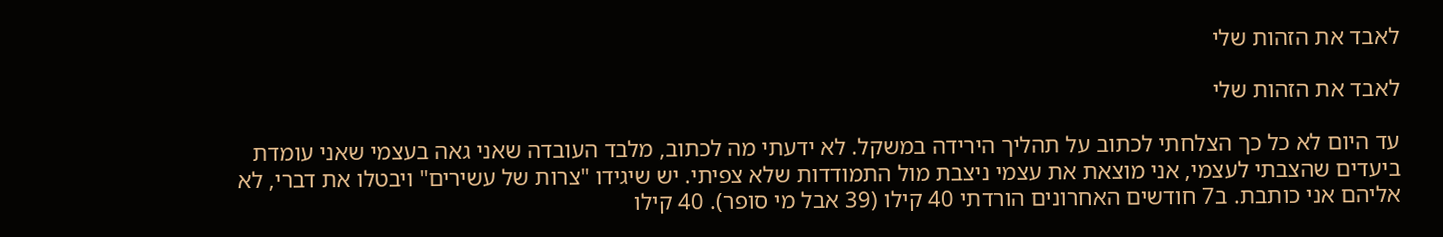לאבד את הזהות שלי

לאבד את הזהות שלי

עד היום לא כל כך הצלחתי לכתוב על תהליך הירידה במשקל. לא ידעתי מה לכתוב, מלבד העובדה שאני גאה בעצמי שאני עומדת ביעדים שהצבתי לעצמי, אני מוצאת את עצמי ניצבת מול התמודדות שלא צפיתי. יש שיגידו "צרות של עשירים" ויבטלו את דברי, לא אליהם אני כותבת. ב7 חודשים האחרונים הורדתי 40 קילו (39 אבל מי סופר). 40 קילו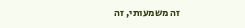זה משמעותי, זה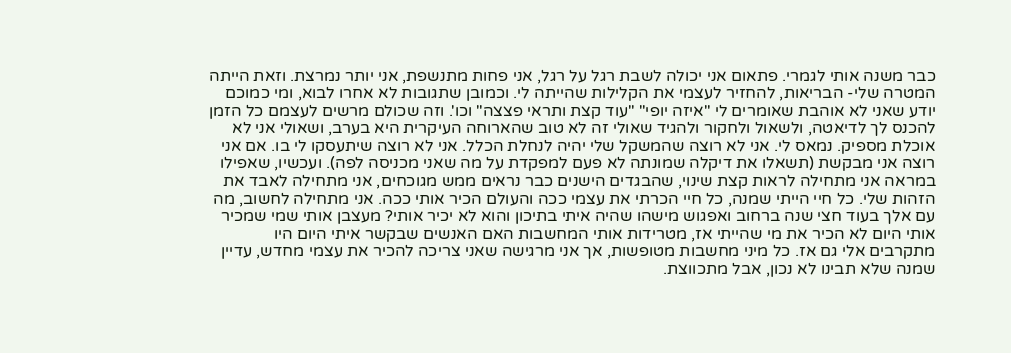כבר משנה אותי לגמרי. פתאום אני יכולה לשבת רגל על רגל, אני פחות מתנשפת, אני יותר נמרצת. וזאת הייתה המטרה שלי- הבריאות, להחזיר לעצמי את הקלילות שהייתה לי. וכמובן שתגובות לא אחרו לבוא, ומי כמוכם יודע שאני לא אוהבת שאומרים לי "איזה יופי" "עוד קצת ותראי פצצה" וכו'. וזה שכולם מרשים לעצמם כל הזמן להכנס לך לדיאטה, ולשאול ולחקור ולהגיד שאולי זה לא טוב שהארוחה העיקרית היא בערב, ושאולי אני לא אוכלת מספיק. נמאס לי. אני לא רוצה שהמשקל שלי יהיה לנחלת הכלל. אני לא רוצה שיתעסקו לי בו. אם אני רוצה אני מבקשת (תשאלו את דיקלה שמונתה לא פעם למפקדת על מה שאני מכניסה לפה). ועכשיו, שאפילו במראה אני מתחילה לראות קצת שינוי, שהבגדים הישנים כבר נראים ממש מגוכחים, אני מתחילה לאבד את הזהות שלי. כל חיי הייתי שמנה, כל חיי הכרתי את עצמי ככה והעולם הכיר אותי ככה. אני מתחילה לחשוב, מה עם אלך בעוד חצי שנה ברחוב ואפגוש מישהו שהיה איתי בתיכון והוא לא יכיר אותי? מעצבן אותי שמי שמכיר אותי היום לא הכיר את מי שהייתי אז, מטרידות אותי המחשבות האם האנשים שבקשר איתי היום היו מתקרבים אלי גם אז. כל מיני מחשבות מטופשות, אך אני מרגישה שאני צריכה להכיר את עצמי מחדש, עדיין שמנה שלא תבינו לא נכון, אבל מתכווצת.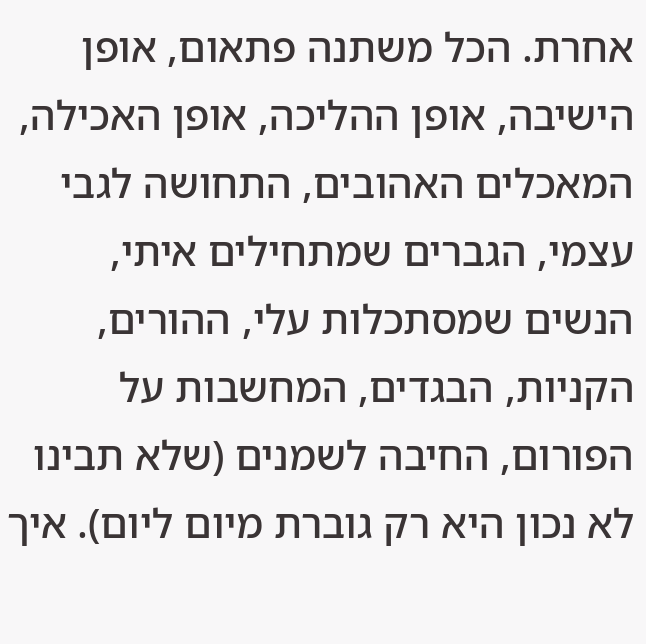אחרת. הכל משתנה פתאום, אופן הישיבה, אופן ההליכה, אופן האכילה, המאכלים האהובים, התחושה לגבי עצמי, הגברים שמתחילים איתי, הנשים שמסתכלות עלי, ההורים, הקניות, הבגדים, המחשבות על הפורום, החיבה לשמנים (שלא תבינו לא נכון היא רק גוברת מיום ליום). איך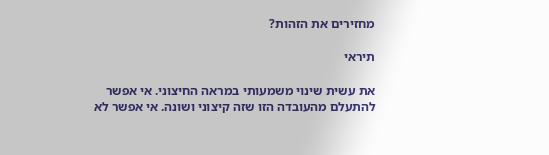מחזירים את הזהות?

תיראי

את עשית שינוי משמעותי במראה החיצוני. אי אפשר להתעלם מהעובדה הזו שזה קיצוני ושונה. אי אפשר לא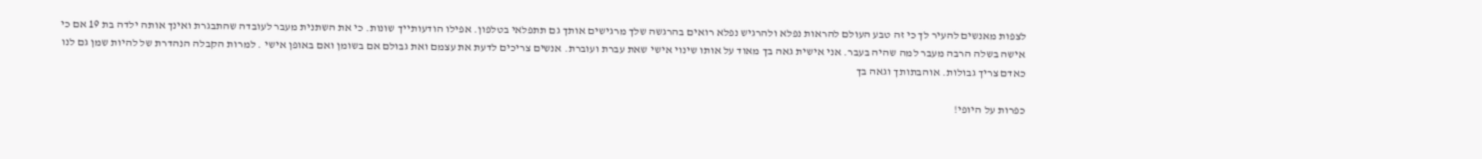לצפות מאנשים להעיר לך כי זה טבע העולם להראות נפלא ולהרגיש נפלא רואים בהרגשה שלך מרגישים אותך גם תתפלאי בטלפון. אפילו הודעותייך שונות. כי את השתנית מעבר לעובדה שהתבגרת ואינך אותה ילדה בת 19 אם כי אישה בשלה הרבה מעבר למה שהיה בעבר. אני אישית גאה בך מאוד על אותו שינוי אישי שאת עברת ועוברת. אנשים צריכים לדעת את עצמם ואת גבולם אם בשומן ואם באופן אישי . למרות הקבלה הנהדרת של להיות שמן גם לנו כאדם צריך גבולות. אוהבתותך וגאה בך

כפרות על היופי!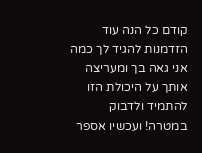קודם כל הנה עוד הזדמנות להגיד לך כמה אני גאה בך ומעריצה אותך על היכולת הזו להתמיד ולדבוק במטרה! ועכשיו אספר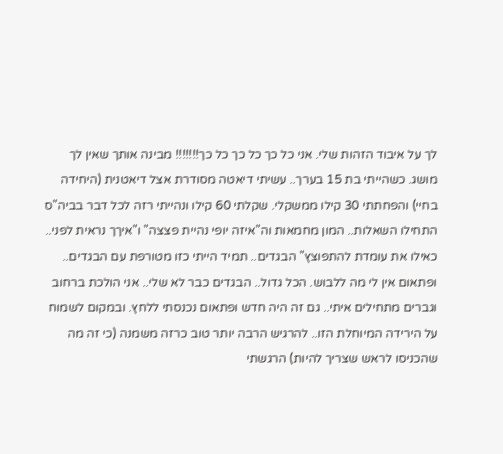לך על איבוד הזהות שלי. אני כל כך כל כך כל כך!!!!!!! מבינה אותך שאין לך מושג. כשהייתי בת 15 בערך.. עשיתי דיאטה מסודרת אצל דיאטנית (היחידה בחיי) והפחתתי 30 קילו ממשקלי. שקלתי 60 קילו ונהייתי רזה לכל דבר בביה"ס התחילו השאלות.. המון מחמאות וה"איזה יופי נהיית פצצה" ו"איךך נראית לפני.. כאילו את עומדת להתפוצץ" הבגדים.. תמיד הייתי כזו מטורפת עם הבגדים.. ופתאום אין לי מה ללבוש. הכל גדול.. הבגדים כבר לא שלי.. אני הולכת ברחוב וגברים מתחילים איתי.. גם זה היה חדש ופתאום נכנסתי ללחץ. ובמקום לשמוח על הירידה המיוחלת הזו.. להרגיש הרבה יותר טוב כרזה משמנה (כי זה מה שהכניסו לראש שצריך להיות) הרגשתי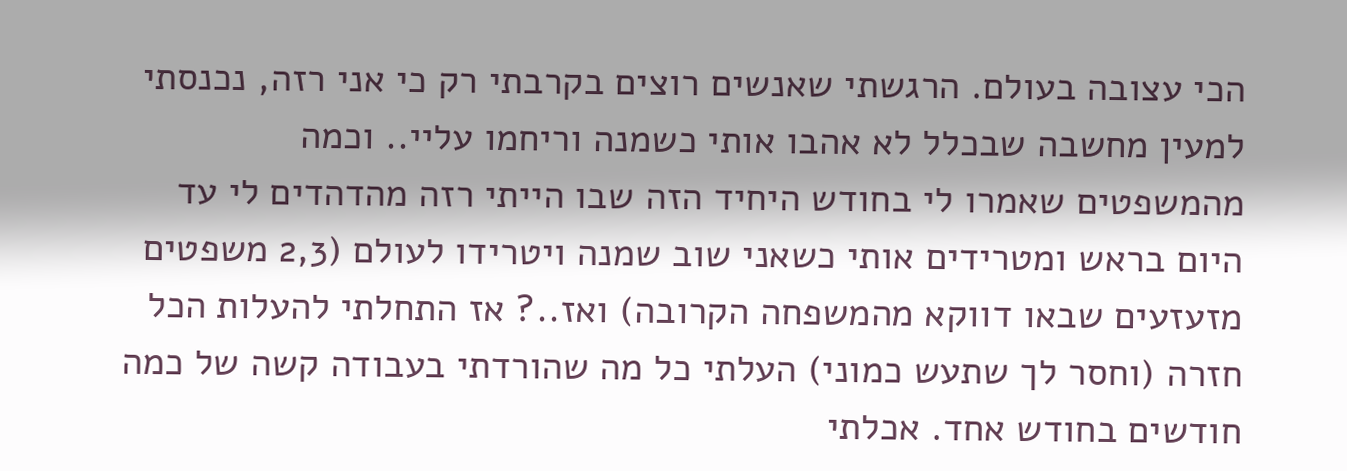הכי עצובה בעולם. הרגשתי שאנשים רוצים בקרבתי רק כי אני רזה, נכנסתי למעין מחשבה שבכלל לא אהבו אותי כשמנה וריחמו עליי.. וכמה מהמשפטים שאמרו לי בחודש היחיד הזה שבו הייתי רזה מהדהדים לי עד היום בראש ומטרידים אותי כשאני שוב שמנה ויטרידו לעולם (2,3 משפטים מזעזעים שבאו דווקא מהמשפחה הקרובה) ואז..? אז התחלתי להעלות הכל חזרה (וחסר לך שתעש כמוני) העלתי כל מה שהורדתי בעבודה קשה של כמה חודשים בחודש אחד. אכלתי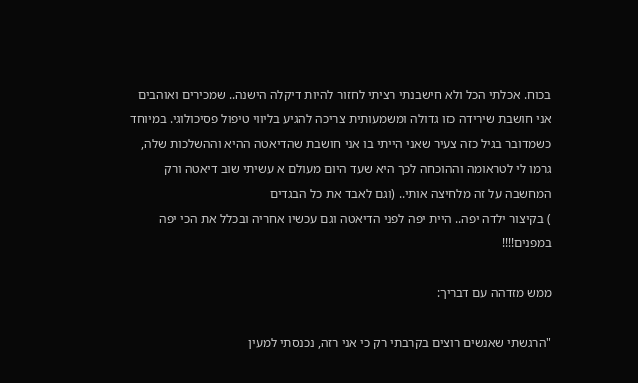בכוח. אכלתי הכל ולא חישבנתי רציתי לחזור להיות דיקלה הישנה.. שמכירים ואוהבים אני חושבת שירידה כזו גדולה ומשמעותית צריכה להגיע בליווי טיפול פסיכולוגי. במיוחד כשמדובר בגיל כזה צעיר שאני הייתי בו אני חושבת שהדיאטה ההיא וההשלכות שלה, גרמו לי לטראומה וההוכחה לכך היא שעד היום מעולם א עשיתי שוב דיאטה ורק המחשבה על זה מלחיצה אותי.. (וגם לאבד את כל הבגדים
) בקיצור ילדה יפה.. היית יפה לפני הדיאטה וגם עכשיו אחריה ובכלל את הכי יפה במפנים!!!!

ממש מזדהה עם דבריך:

"הרגשתי שאנשים רוצים בקרבתי רק כי אני רזה, נכנסתי למעין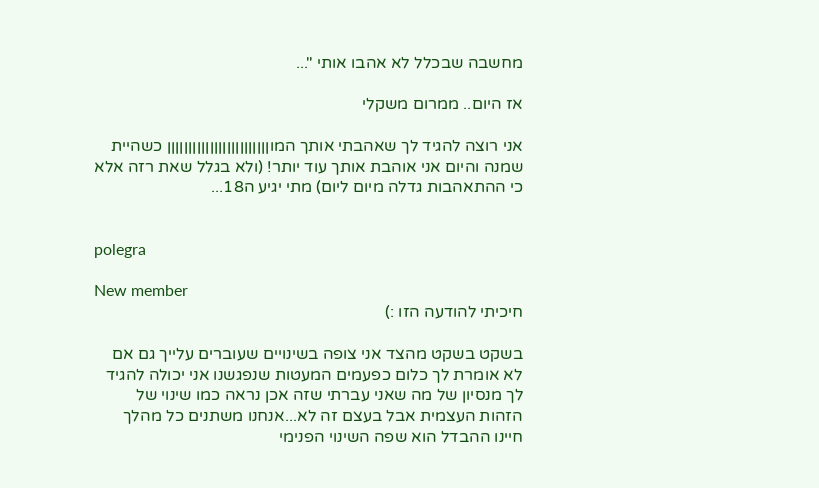מחשבה שבכלל לא אהבו אותי "...

אז היום.. ממרום משקלי

אני רוצה להגיד לך שאהבתי אותך המוןןןןןןןןןןןןןןןןןןןןןןןן כשהיית שמנה והיום אני אוהבת אותך עוד יותר! (ולא בגלל שאת רזה אלא כי ההתאהבות גדלה מיום ליום) מתי יגיע ה18...


polegra

New member
חיכיתי להודעה הזו :)

בשקט בשקט מהצד אני צופה בשינויים שעוברים עלייך גם אם לא אומרת לך כלום כפעמים המעטות שנפגשנו אני יכולה להגיד לך מנסיון של מה שאני עברתי שזה אכן נראה כמו שינוי של הזהות העצמית אבל בעצם זה לא...אנחנו משתנים כל מהלך חיינו ההבדל הוא שפה השינוי הפנימי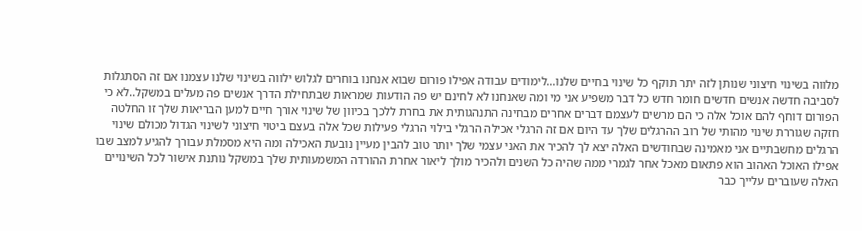מלווה בשינוי חיצוני שנותן לזה יתר תוקף כל שינוי בחיים שלנו...לימודים עבודה אפילו פורום שבוא אנחנו בוחרים לגלוש ילווה בשינוי שלנו עצמנו אם זה הסתגלות לסביבה חדשה אנשים חדשים חומר חדש כל דבר משפיע אני מי ומה שאנחנו לא לחינם יש פה הודעות שמראות שבתחילת הדרך אנשים פה מעלים במשקל..לא כי הפורום דוחף להם אוכל אלה כי הם מרשים לעצמם דברים אחרים מבחינה התנהגותית את בחרת ללכך בכיוון של שינוי אורך חיים למען הבריאות שלך זו החלטה חזקה שגוררת שינוי מהותי של רוב ההרגלים שלך עד היום אם זה הרגלי אכילה הרגלי בילוי הרגלי פעילות שכל אלה בעצם ביטוי חיצוני לשינוי הגדול מכולם שינוי הרגלים מחשבתיים אני מאמינה שבחודשים האלה יצא לך להכיר את האני עצמי שלך יותר טוב להבין מעיין נובעת האכילה ומה היא מסמלת עבורך להגיע למצב שבו אפילו האוכל האהוב הוא פתאום מאכל אחר לגמרי ממה שהיה כל השנים ולהכיר מולך ליאור אחרת ההורדה המשמעותית שלך במשקל נותנת אישור לכל השינויים האלה שעוברים עלייך כבר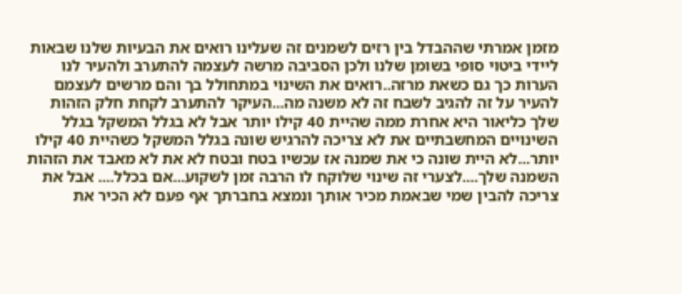מזמן אמרתי שההבדל בין רזים לשמנים זה שעלינו רואים את הבעיות שלנו שבאות ליידי ביטוי סופי בשומן שלנו ולכן הסביבה מרשה לעצמה להתערב ולהעיר לנו הערות כך גם כשאת מרזה..רואים את השינוי במתחולל בך והם מרשים לעצמם להעיר על זה להגיב לשבח זה לא משנה מה...העיקר להתערב לקחת חלק הזהות שלך כליאור היא אחרת ממה שהיית 40 קילו יותר אבל לא בגלל המשקל בגלל השינויים המחשבתיים את לא צריכה להרגיש שונה בגלל המשקל כשהיית 40 קילו יותר...לא היית שונה כי את שמנה אז עכשיו בטח ובטח לא את לא מאבד את הזהות השמנה שלך....לצערי זה שינוי שלוקח לו הרבה זמן לשקוע...אם בכלל.... אבל את צריכה להבין שמי שבאמת מכיר אותך ונמצא בחברתך אף פעם לא הכיר את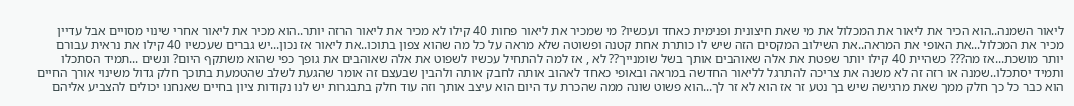ליאור השמנה..הוא הכיר את ליאור את המכלול את מי שאת חיצונית ופנימית כאחד ועכשיו? מי שמכיר את ליאור פחות 40 קילו לא מכיר את ליאור הרזה יותר..הוא מכיר את ליאור אחרי שינוי מסויים אבל עדיין מכיר את המכלול...את האופי את המראה..את השילוב המקסים הזה שיש לו כותרת אחת קטנה ופשוטה שלא מראה על כל מה שהוא צפון בתוכו..את ליאור אז נכון...יש גברים שעכשיו 40 קילו את נראית עבורם יותר מושכת...אז מה??? כשהיית 40 קילו יותר שפטת את אלה שאוהבים אותך בשל שומנייך?? לא , אז למה להתחיל עכשיו לשפוט את אלה שאוהבים את גופך כפי שהוא משתקף היום? ונשים ...תמיד הסתכלו ותמיד יסתכלו..שמנה או רזה זה לא משנה את צריכה להתרגל לליאור החדשה במראה ובאופי כאחד לאהוב אותה לחבק אותה ולהבין שבעצם זה אומר שהגעת לשלב שהטמעת בתוכך חלק גדול משינוי אורך החיים הוא כבר כל כך חלק ממך שאת מרגישה שיש בך נטע זר אז הוא לא זר לך...הוא פשוט שונה ממה שהכרת עד היום הוא עיצב אותך וזה עוד חלק בתבגרות יש לנו נקודות ציון בחיים שאנחנו יכולים להצביע אליהם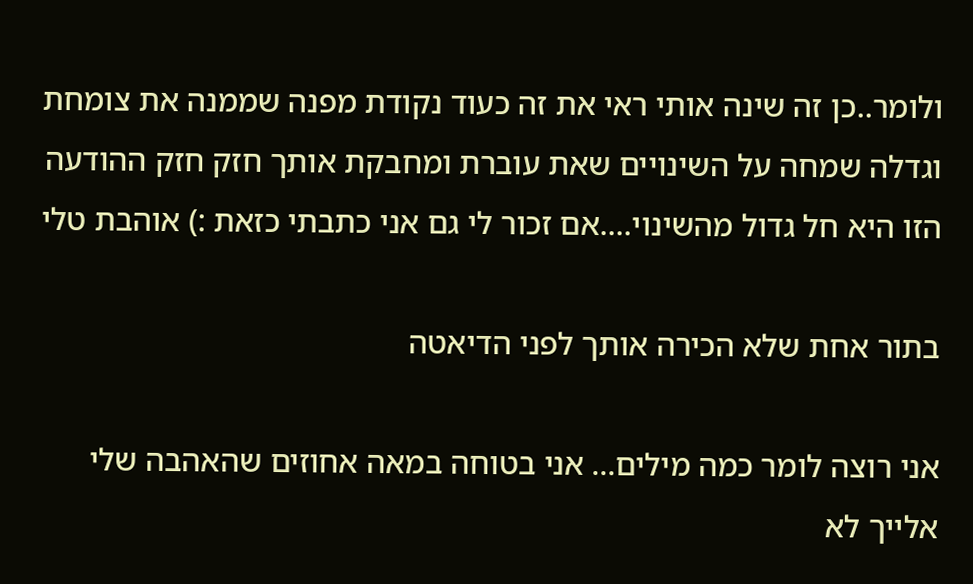ולומר..כן זה שינה אותי ראי את זה כעוד נקודת מפנה שממנה את צומחת וגדלה שמחה על השינויים שאת עוברת ומחבקת אותך חזק חזק ההודעה הזו היא חל גדול מהשינוי....אם זכור לי גם אני כתבתי כזאת :) אוהבת טלי

בתור אחת שלא הכירה אותך לפני הדיאטה

אני רוצה לומר כמה מילים... אני בטוחה במאה אחוזים שהאהבה שלי אלייך לא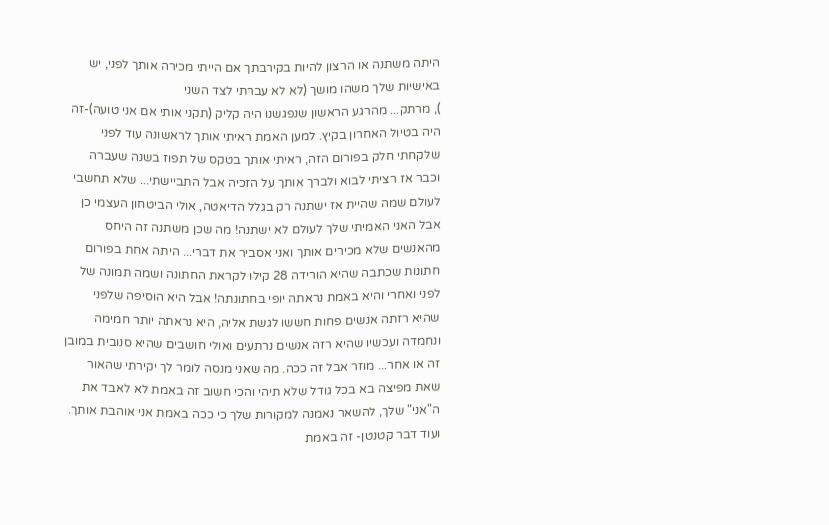היתה משתנה או הרצון להיות בקירבתך אם הייתי מכירה אותך לפני, יש באישיות שלך משהו מושך (לא לא עברתי לצד השני
), מרתק... מהרגע הראשון שנפגשנו היה קליק (תקני אותי אם אני טועה)-זה היה בטיול האחרון בקיץ. למען האמת ראיתי אותך לראשונה עוד לפני שלקחתי חלק בפורום הזה, ראיתי אותך בטקס של תפוז בשנה שעברה וכבר אז רציתי לבוא ולברך אותך על הזכיה אבל התביישתי... שלא תחשבי לעולם שמה שהיית אז ישתנה רק בגלל הדיאטה, אולי הביטחון העצמי כן אבל האני האמיתי שלך לעולם לא ישתנה! מה שכן משתנה זה היחס מהאנשים שלא מכירים אותך ואני אסביר את דברי... היתה אחת בפורום חתונות שכתבה שהיא הורידה 28 קילו לקראת החתונה ושמה תמונה של לפני ואחרי והיא באמת נראתה יופי בחתונתה! אבל היא הוסיפה שלפני שהיא רזתה אנשים פחות חששו לגשת אליה, היא נראתה יותר חמימה ונחמדה ועכשיו שהיא רזה אנשים נרתעים ואולי חושבים שהיא סנובית במובן זה או אחר... מוזר אבל זה ככה. מה שאני מנסה לומר לך יקירתי שהאור שאת מפיצה בא בכל גודל שלא תיהי והכי חשוב זה באמת לא לאבד את ה"אני" שלך, להשאר נאמנה למקורות שלך כי ככה באמת אני אוהבת אותך. ועוד דבר קטנטן- זה באמת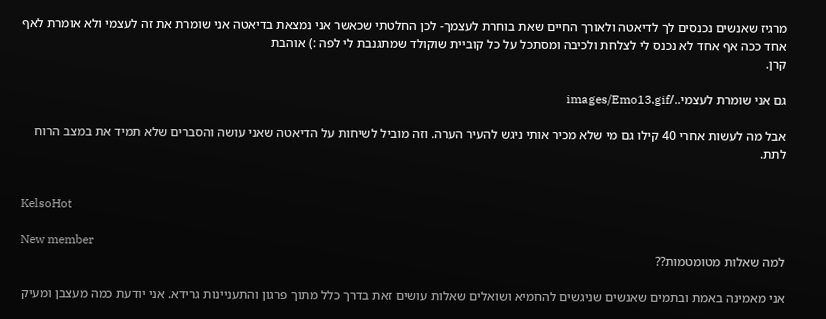מרגיז שאנשים נכנסים לך לדיאטה ולאורך החיים שאת בוחרת לעצמך- לכן החלטתי שכאשר אני נמצאת בדיאטה אני שומרת את זה לעצמי ולא אומרת לאף אחד ככה אף אחד לא נכנס לי לצלחת ולכיבה ומסתכל על כל קוביית שוקולד שמתגנבת לי לפה :) אוהבת
קרן.

גם אני שומרת לעצמי../images/Emo13.gif

אבל מה לעשות אחרי 40 קילו גם מי שלא מכיר אותי ניגש להעיר הערה. וזה מוביל לשיחות על הדיאטה שאני עושה והסברים שלא תמיד את במצב הרוח לתת.


KelsoHot

New member
למה שאלות מטומטמות??

אני מאמינה באמת ובתמים שאנשים שניגשים להחמיא ושואלים שאלות עושים זאת בדרך כלל מתוך פרגון והתעניינות גרידא. אני יודעת כמה מעצבן ומעיק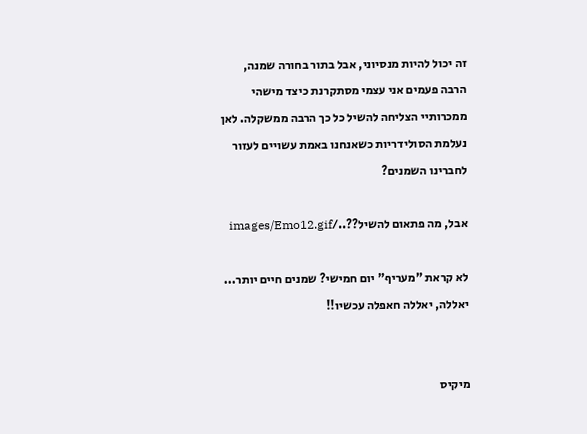זה יכול להיות מנסיוני, אבל בתור בחורה שמנה, הרבה פעמים אני עצמי מסתקרנת כיצד מישהי ממכרותיי הצליחה להשיל כל כך הרבה ממשקלה. לאן נעלמת הסולידריות כשאנחנו באמת עשויים לעזור לחברינו השמנים?

אבל, מה פתאום להשיל??../images/Emo12.gif

לא קראת "מעריף" יום חמישי? שמנים חיים יותר...
יאללה, יאללה חאפלה עכשיו!!


מיקיס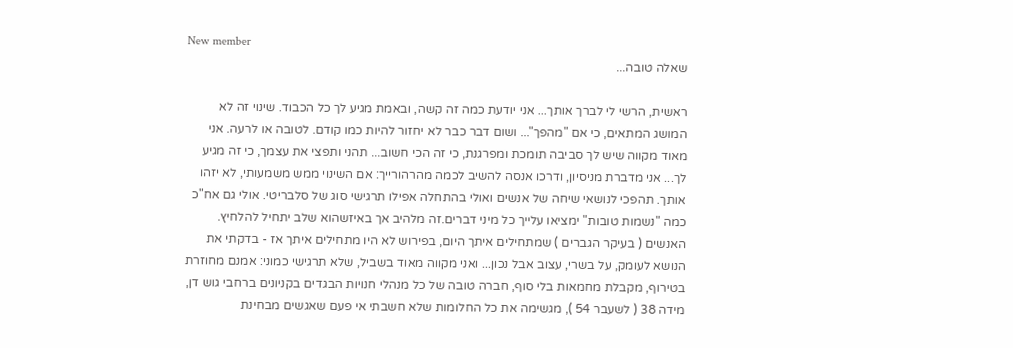New member
שאלה טובה...

ראשית, הרשי לי לברך אותך... אני יודעת כמה זה קשה, ובאמת מגיע לך כל הכבוד. שינוי זה לא המושג המתאים, כי אם "מהפך"... ושום דבר כבר לא יחזור להיות כמו קודם. לטובה או לרעה. אני מאוד מקווה שיש לך סביבה תומכת ומפרגנת, כי זה הכי חשוב... תהני ותפצי את עצמך, כי זה מגיע לך... אני מדברת מניסיון, ודרכו אנסה להשיב לכמה מהרהורייך: אם השינוי ממש משמעותי, לא יזהו אותך. תהפכי לנושאי שיחה של אנשים ואולי בהתחלה אפילו תרגישי סוג של סלבריטי. אולי גם אח"כ כמה "נשמות טובות" ימציאו עלייך כל מיני דברים.זה מלהיב אך באיזשהוא שלב יתחיל להלחיץ. האנשים ( בעיקר הגברים ) שמתחילים איתך היום, בפירוש לא היו מתחילים איתך אז - בדקתי את הנושא לעומק, על בשרי, עצוב אבל נכון... ואני מקווה מאוד בשביל, שלא תרגישי כמוני: אמנם מחוזרת בטירוף, מקבלת מחמאות בלי סוף, חברה טובה של כל מנהלי חנויות הבגדים בקניונים ברחבי גוש דן, מידה 38 ( לשעבר 54 ), מגשימה את כל החלומות שלא חשבתי אי פעם שאגשים מבחינת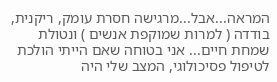המראה...אבל...מרגישה חסרת עומק, ריקנית, בודדה ( למרות שמוקפת אנשים ) ונטולת שמחת חיים... אני בטוחה שאם הייתי הולכת לטיפול פסיכולוגי, המצב שלי היה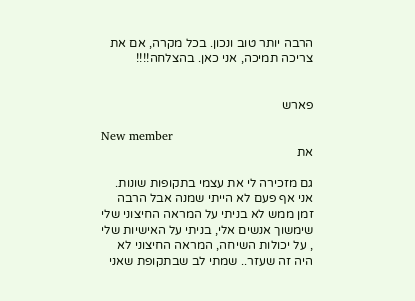הרבה יותר טוב ונכון. בכל מקרה, אם את צריכה תמיכה, אני כאן. בהצלחה!!!!


פארש

New member
את

גם מזכירה לי את עצמי בתקופות שונות. אני אף פעם לא הייתי שמנה אבל הרבה זמן ממש לא בניתי על המראה החיצוני שלי שימשוך אנשים אלי, בניתי על האישיות שלי , על יכולות השיחה, המראה החיצוני לא היה זה שעזר.. שמתי לב שבתקופת שאני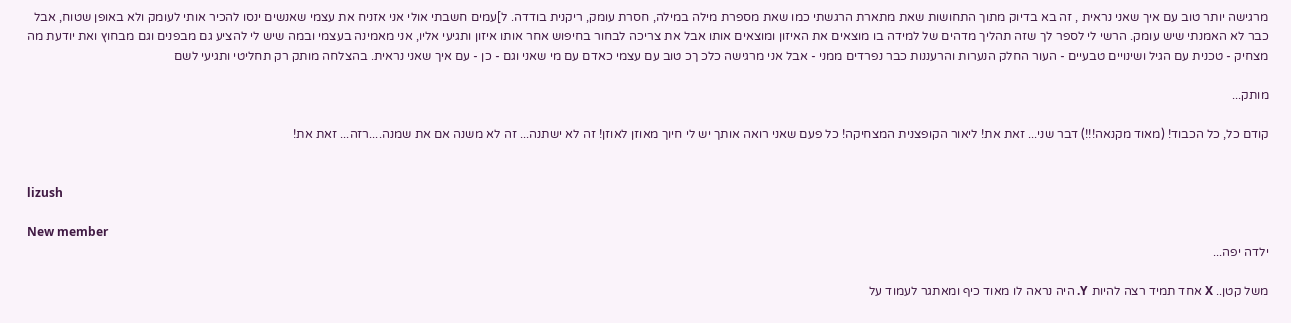מרגישה יותר טוב עם איך שאני נראית , זה בא בדיוק מתוך התחושות שאת מתארת הרגשתי כמו שאת מספרת מילה במילה, חסרת עומק, ריקנית בודדה. ל]עמים חשבתי אולי אני אזניח את עצמי שאנשים ינסו להכיר אותי לעומק ולא באופן שטוח, אבל כבר לא האמנתי שיש עומק. הרשי לי לספר לך שזה תהליך מדהים של למידה בו מוצאים את האיזון ומוצאים אותו אבל את צריכה לבחור בחיפוש אחר אותו איזון ותגיעי אליו, אני מאמינה בעצמי ובמה שיש לי להציע גם מבפנים וגם מבחוץ ואת יודעת מה מצחיק - טכנית עם הגיל ושינויים טבעיים - העור החלק הנערות והרעננות כבר נפרדים ממני - אבל אני מרגישה כלכ ךכ טוב עם עצמי כאדם עם מי שאני וגם - כן - עם איך שאני נראית. בהצלחה מותק רק תחליטי ותגיעי לשם

מותק...

קודם כל, כל הכבוד! (מאוד מקנאה!!!) דבר שני... זאת את! ליאור הקופצנית המצחיקה! כל פעם שאני רואה אותך יש לי חיוך מאוזן לאוזן! זה לא ישתנה... זה לא משנה אם את שמנה....רזה... זאת את!


lizush

New member
ילדה יפה...

משל קטן.. X אחד תמיד רצה להיות Y. היה נראה לו מאוד כיף ומאתגר לעמוד על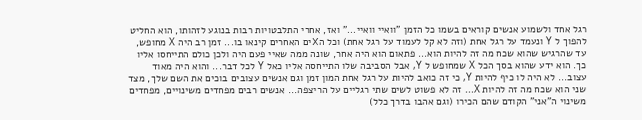רגל אחד ולשמוע אנשים קוראים בשמו כל הזמן "וואיי וואיי..." ואז, אחרי התלבטויות רבות בנוגע לזהותו, הוא החליט להפוך ל Y ונעמד על רגל אחת (וזה לא קל לעמוד על רגל אחת) וכל הXים האחרים קינאו בו... זמן רב היה X מחופש, עד שהרגיש שהוא שכח מה זה להיות הוא... פתאום הוא היה אחר, שונה ממה שאיי פעם היה ולכן כולם התייחסו אליו כך. הוא ידע שהוא בסך הכל X שמחופש ל Y, אבל הסביבה שלו התייחסה אליו כאל Y לכל דבר... והוא היה מאוד עצוב... לא היה לו כיף להיות Y, כי זה כואב להיות על רגל אחת המון זמן וגם אנשים עצובים בוכים את השם שלך, מצד שני הוא שכח מה זה להיות X... זה לא פשוט לשים שתי רגליים על הריצפה... אנשים רבים מפחדים משינויים, מפחדים משינוי ה"אני" הקודם שהם הכירו (וגם אהבו בדרך כלל)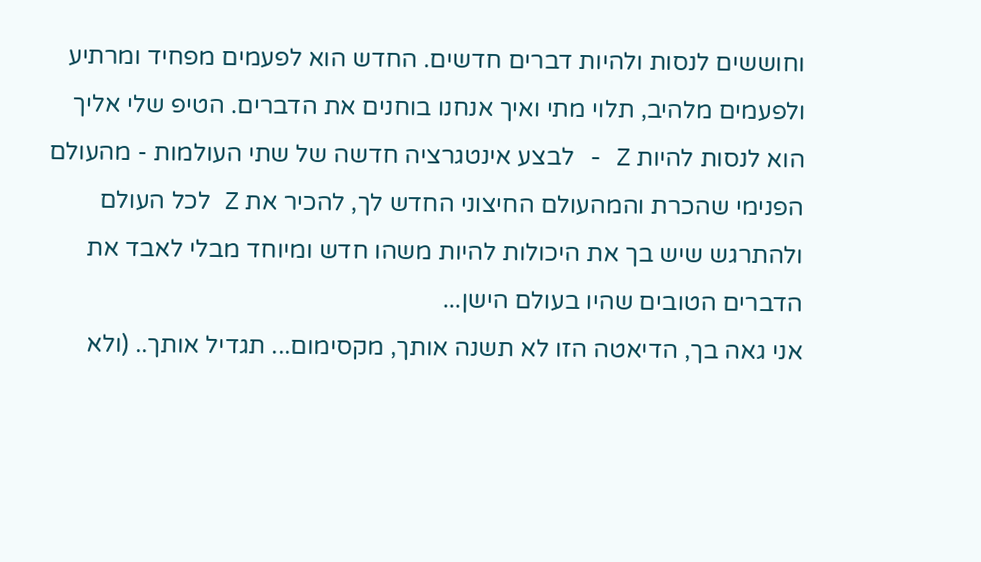וחוששים לנסות ולהיות דברים חדשים. החדש הוא לפעמים מפחיד ומרתיע ולפעמים מלהיב, תלוי מתי ואיך אנחנו בוחנים את הדברים. הטיפ שלי אליך הוא לנסות להיות Z - לבצע אינטגרציה חדשה של שתי העולמות - מהעולם הפנימי שהכרת והמהעולם החיצוני החדש לך, להכיר את Z לכל העולם ולהתרגש שיש בך את היכולות להיות משהו חדש ומיוחד מבלי לאבד את הדברים הטובים שהיו בעולם הישן...
אני גאה בך, הדיאטה הזו לא תשנה אותך, מקסימום... תגדיל אותך.. (ולא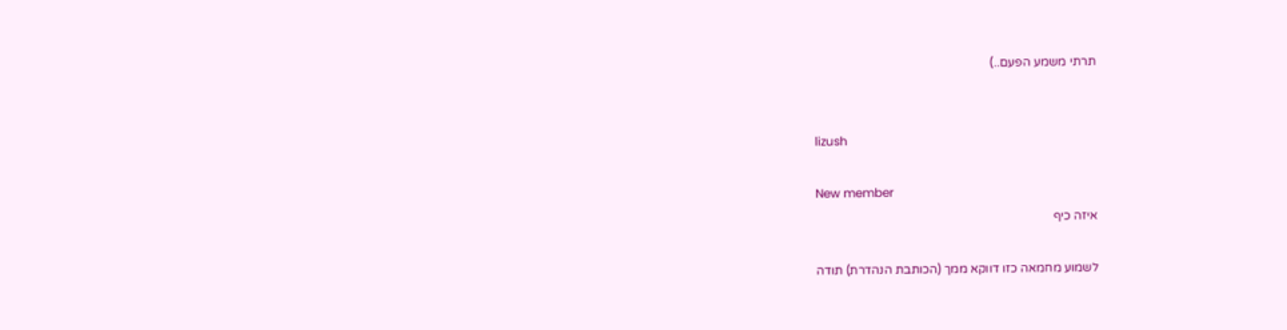תרתי משמע הפעם..)


lizush

New member
איזה כיף

לשמוע מחמאה כזו דווקא ממך (הכותבת הנהדרת) תודה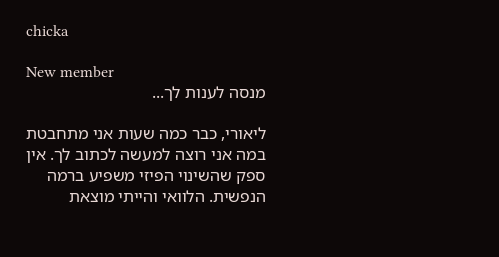chicka

New member
מנסה לענות לך...

ליאורי, כבר כמה שעות אני מתחבטת במה אני רוצה למעשה לכתוב לך. אין ספק שהשינוי הפיזי משפיע ברמה הנפשית. הלוואי והייתי מוצאת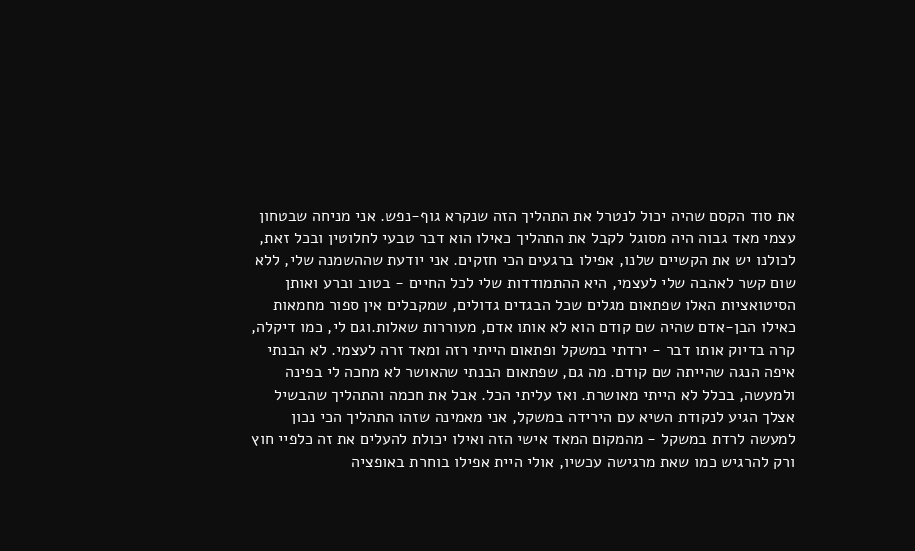את סוד הקסם שהיה יכול לנטרל את התהליך הזה שנקרא גוף-נפש. אני מניחה שבטחון עצמי מאד גבוה היה מסוגל לקבל את התהליך כאילו הוא דבר טבעי לחלוטין ובכל זאת, לכולנו יש את הקשיים שלנו, אפילו ברגעים הכי חזקים. אני יודעת שההשמנה שלי, ללא שום קשר לאהבה שלי לעצמי, היא ההתמודדות שלי לכל החיים - בטוב וברע ואותן הסיטואציות האלו שפתאום מגלים שכל הבגדים גדולים, שמקבלים אין ספור מחמאות כאילו הבן-אדם שהיה שם קודם הוא לא אותו אדם, מעוררות שאלות.וגם לי, כמו דיקלה, קרה בדיוק אותו דבר - ירדתי במשקל ופתאום הייתי רזה ומאד זרה לעצמי. לא הבנתי איפה הנגה שהייתה שם קודם. מה גם, שפתאום הבנתי שהאושר לא מחכה לי בפינה ולמעשה, בכלל לא הייתי מאושרת. ואז עליתי הכל. אבל את חכמה והתהליך שהבשיל אצלך הגיע לנקודת השיא עם הירידה במשקל, אני מאמינה שזהו התהליך הכי נכון למעשה לרדת במשקל - מהמקום המאד אישי הזה ואילו יכולת להעלים את זה כלפיי חוץ ורק להרגיש כמו שאת מרגישה עכשיו, אולי היית אפילו בוחרת באופציה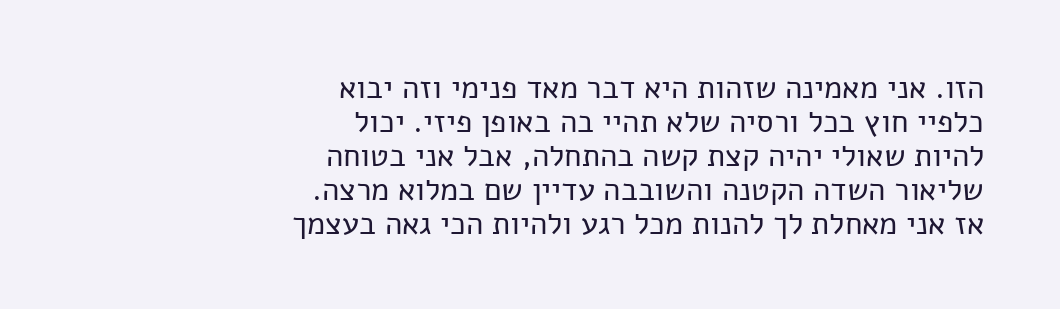הזו. אני מאמינה שזהות היא דבר מאד פנימי וזה יבוא כלפיי חוץ בכל ורסיה שלא תהיי בה באופן פיזי. יכול להיות שאולי יהיה קצת קשה בהתחלה, אבל אני בטוחה שליאור השדה הקטנה והשובבה עדיין שם במלוא מרצה. אז אני מאחלת לך להנות מכל רגע ולהיות הכי גאה בעצמך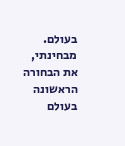בעולם. מבחינתי, את הבחורה הראשונה בעולם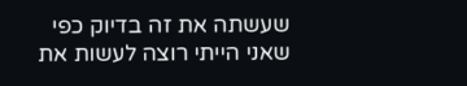שעשתה את זה בדיוק כפי שאני הייתי רוצה לעשות את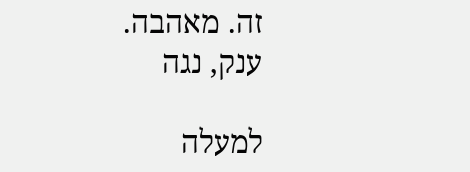זה. מאהבה.
ענק, נגה

למעלה